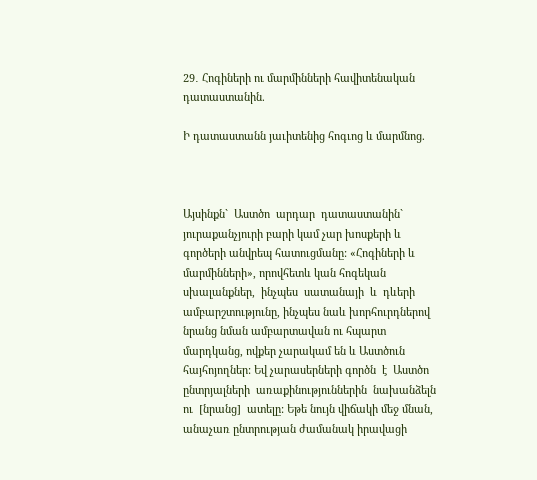29․ Հոգիների ու մարմինների հավիտենական դատաստանին.

Ի դատաստանն յաւիտենից հոգւոց և մարմնոց.



Այսինքն`  Աստծո  արդար  դատաստանին` յուրաքանչյուրի բարի կամ չար խոսքերի և գործերի անվրեպ հատուցմանը: «Հոգիների և մարմինների», որովհետև կան հոգեկան սխալանքներ,  ինչպես  սատանայի  և  դևերի ամբարշտությունը, ինչպես նաև խորհուրդներով նրանց նման ամբարտավան ու հպարտ մարդկանց, ովքեր չարակամ են և Աստծուն հայհոյողներ: Եվ չարասերների գործն  է  Աստծո  ընտրյալների  առաքինություններին  նախանձելն  ու  [նրանց]  ատելը: Եթե նույն վիճակի մեջ մնան, անաչառ ընտրության ժամանակ իրավացի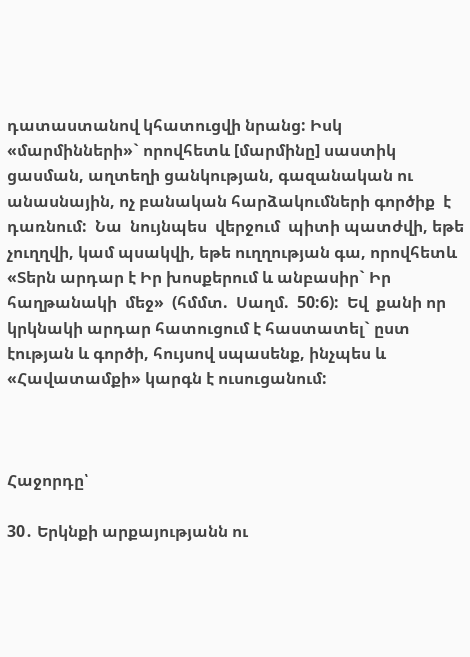դատաստանով կհատուցվի նրանց: Իսկ «մարմինների»` որովհետև [մարմինը] սաստիկ ցասման, աղտեղի ցանկության, գազանական ու անասնային, ոչ բանական հարձակումների գործիք  է  դառնում:  Նա  նույնպես  վերջում  պիտի պատժվի, եթե չուղղվի, կամ պսակվի, եթե ուղղության գա, որովհետև «Տերն արդար է Իր խոսքերում և անբասիր` Իր հաղթանակի  մեջ»  (հմմտ.  Սաղմ.  50:6):  Եվ  քանի որ կրկնակի արդար հատուցում է հաստատել` ըստ էության և գործի, հույսով սպասենք, ինչպես և «Հավատամքի» կարգն է ուսուցանում:



Հաջորդը՝

30․ Երկնքի արքայությանն ու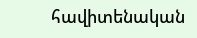հավիտենական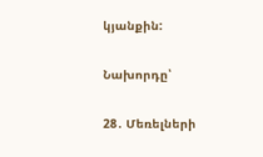կյանքին:

Նախորդը՝

28․ Մեռելների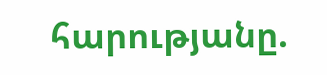հարությանը.